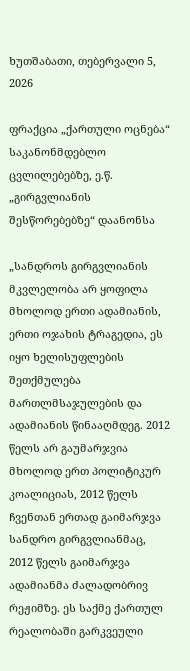ხუთშაბათი, თებერვალი 5, 2026

ფრაქცია „ქართული ოცნება“ საკანონმდებლო ცვლილებებზე, ე.წ. „გირგვლიანის შესწორებებზე“ დაანონსა

„სანდროს გირგვლიანის მკვლელობა არ ყოფილა მხოლოდ ერთი ადამიანის, ერთი ოჯახის ტრაგედია, ეს იყო ხელისუფლების შეთქმულება მართლმსაჯულების და ადამიანის წინააღმდეგ. 2012 წელს არ გაუმარჯვია მხოლოდ ერთ პოლიტიკურ კოალიციას, 2012 წელს ჩვენთან ერთად გაიმარჯვა სანდრო გირგვლიანმაც, 2012 წელს გაიმარჯვა ადამიანმა ძალადობრივ რეჟიმზე. ეს საქმე ქართულ რეალობაში გარკვეული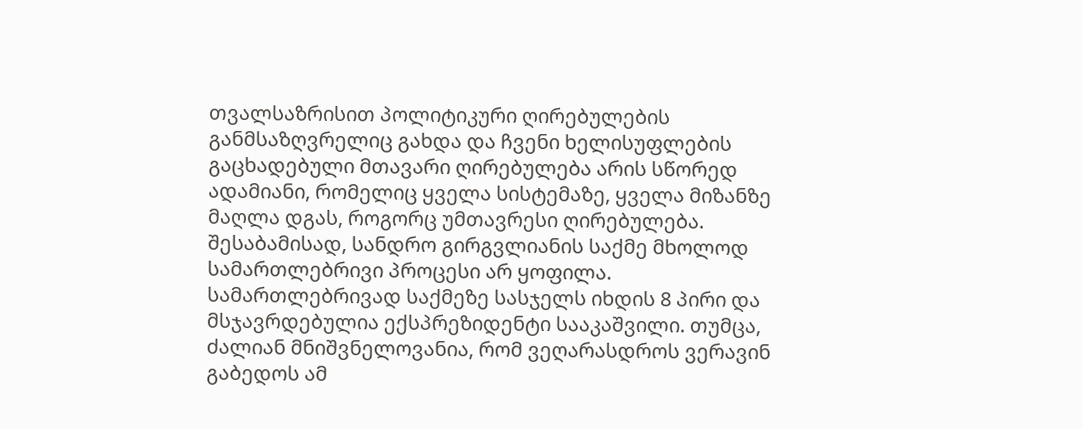თვალსაზრისით პოლიტიკური ღირებულების განმსაზღვრელიც გახდა და ჩვენი ხელისუფლების გაცხადებული მთავარი ღირებულება არის სწორედ ადამიანი, რომელიც ყველა სისტემაზე, ყველა მიზანზე მაღლა დგას, როგორც უმთავრესი ღირებულება. შესაბამისად, სანდრო გირგვლიანის საქმე მხოლოდ სამართლებრივი პროცესი არ ყოფილა. სამართლებრივად საქმეზე სასჯელს იხდის 8 პირი და მსჯავრდებულია ექსპრეზიდენტი სააკაშვილი. თუმცა, ძალიან მნიშვნელოვანია, რომ ვეღარასდროს ვერავინ გაბედოს ამ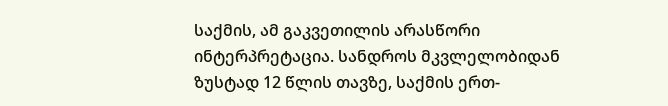საქმის, ამ გაკვეთილის არასწორი ინტერპრეტაცია. სანდროს მკვლელობიდან ზუსტად 12 წლის თავზე, საქმის ერთ-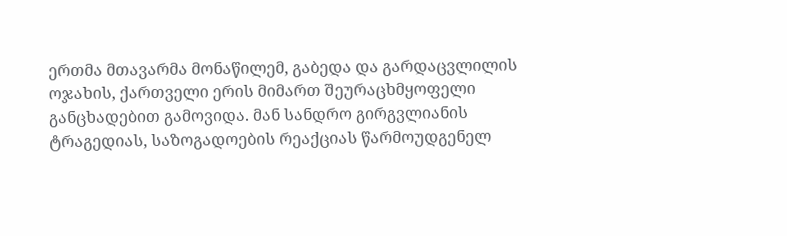ერთმა მთავარმა მონაწილემ, გაბედა და გარდაცვლილის ოჯახის, ქართველი ერის მიმართ შეურაცხმყოფელი განცხადებით გამოვიდა. მან სანდრო გირგვლიანის ტრაგედიას, საზოგადოების რეაქციას წარმოუდგენელ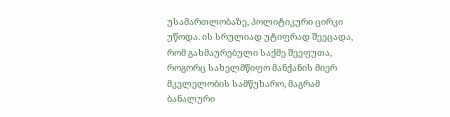უსამართლობაზე, პოლიტიკური ცირკი უწოდა. ის სრულიად უტიფრად შეეცადა, რომ გახმაურებული საქმე შეეფუთა, როგორც სახელმწიფო მანქანის მიერ მკვლელობის სამწუხარო, მაგრამ ბანალური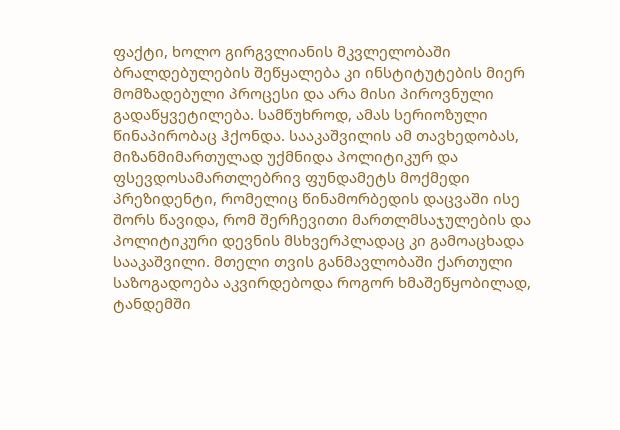ფაქტი, ხოლო გირგვლიანის მკვლელობაში ბრალდებულების შეწყალება კი ინსტიტუტების მიერ მომზადებული პროცესი და არა მისი პიროვნული გადაწყვეტილება. სამწუხროდ, ამას სერიოზული წინაპირობაც ჰქონდა. სააკაშვილის ამ თავხედობას, მიზანმიმართულად უქმნიდა პოლიტიკურ და ფსევდოსამართლებრივ ფუნდამეტს მოქმედი პრეზიდენტი, რომელიც წინამორბედის დაცვაში ისე შორს წავიდა, რომ შერჩევითი მართლმსაჯულების და პოლიტიკური დევნის მსხვერპლადაც კი გამოაცხადა სააკაშვილი. მთელი თვის განმავლობაში ქართული საზოგადოება აკვირდებოდა როგორ ხმაშეწყობილად, ტანდემში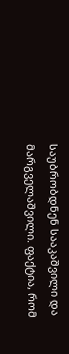საუბრობდნენ სააკაშვილი და მარგველაშვილი. ფაქტია, რომ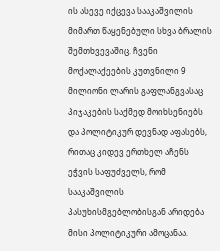ის ასევე იქცევა სააკაშვილის მიმართ წაყენებული სხვა ბრალის შემთხვევაშიც. ჩვენი მოქალაქეების კუთვნილი 9 მილიონი ლარის გაფლანგვასაც პიჯაკების საქმედ მოიხსენიებს და პოლიტიკურ დევნად აფასებს, რითაც კიდევ ერთხელ აჩენს ეჭვის საფუძველს, რომ სააკაშვილის პასუხისმგებლობისგან არიდება მისი პოლიტიკური ამოცანაა.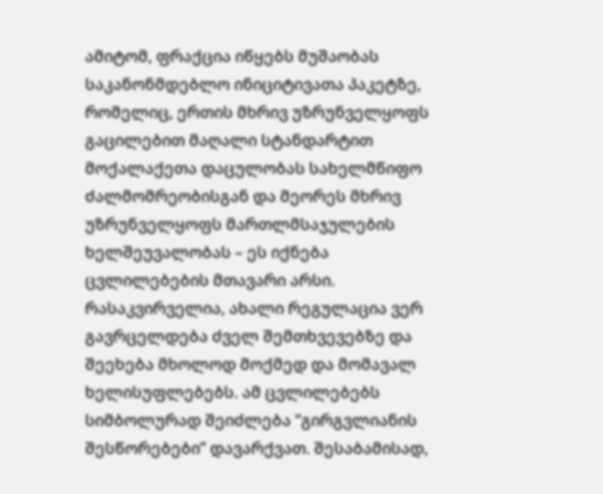ამიტომ, ფრაქცია იწყებს მუშაობას საკანონმდებლო ინიციტივათა პაკეტზე, რომელიც, ერთის მხრივ უზრუნველყოფს გაცილებით მაღალი სტანდარტით მოქალაქეთა დაცულობას სახელმწიფო ძალმომრეობისგან და მეორეს მხრივ უზრუნველყოფს მართლმსაჯულების ხელშეუვალობას – ეს იქნება ცვლილებების მთავარი არსი. რასაკვირველია, ახალი რეგულაცია ვერ გავრცელდება ძველ შემთხვევებზე და შეეხება მხოლოდ მოქმედ და მომავალ ხელისუფლებებს. ამ ცვლილებებს სიმბოლურად შეიძლება “გირგვლიანის შესწორებები” დავარქვათ. შესაბამისად,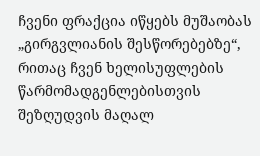ჩვენი ფრაქცია იწყებს მუშაობას „გირგვლიანის შესწორებებზე“, რითაც ჩვენ ხელისუფლების წარმომადგენლებისთვის შეზღუდვის მაღალ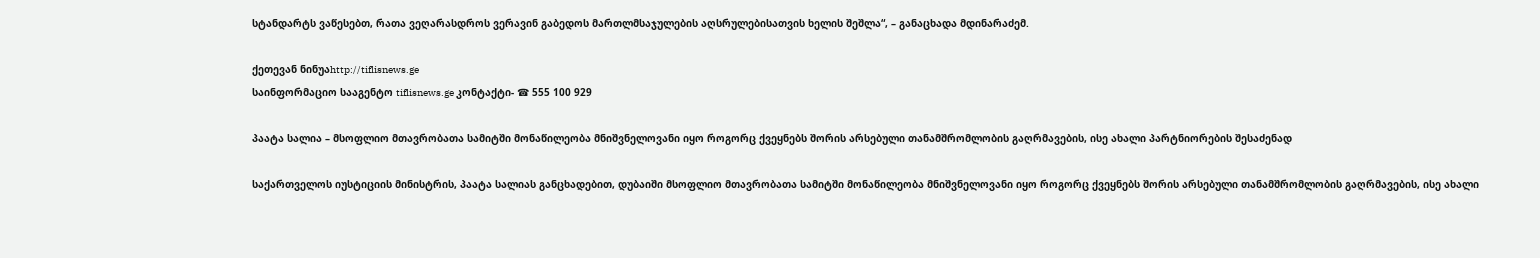სტანდარტს ვაწესებთ, რათა ვეღარასდროს ვერავინ გაბედოს მართლმსაჯულების აღსრულებისათვის ხელის შეშლა“, – განაცხადა მდინარაძემ.

ქეთევან ნინუაhttp://tiflisnews.ge
საინფორმაციო სააგენტო tiflisnews.ge კონტაქტი- ☎ 555 100 929

პაატა სალია – მსოფლიო მთავრობათა სამიტში მონაწილეობა მნიშვნელოვანი იყო როგორც ქვეყნებს შორის არსებული თანამშრომლობის გაღრმავების, ისე ახალი პარტნიორების შესაძენად

საქართველოს იუსტიციის მინისტრის, პაატა სალიას განცხადებით, დუბაიში მსოფლიო მთავრობათა სამიტში მონაწილეობა მნიშვნელოვანი იყო როგორც ქვეყნებს შორის არსებული თანამშრომლობის გაღრმავების, ისე ახალი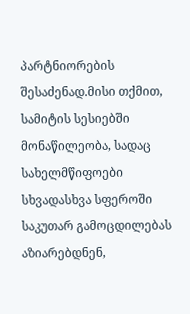პარტნიორების შესაძენად.მისი თქმით, სამიტის სესიებში მონაწილეობა, სადაც სახელმწიფოები სხვადასხვა სფეროში საკუთარ გამოცდილებას აზიარებდნენ,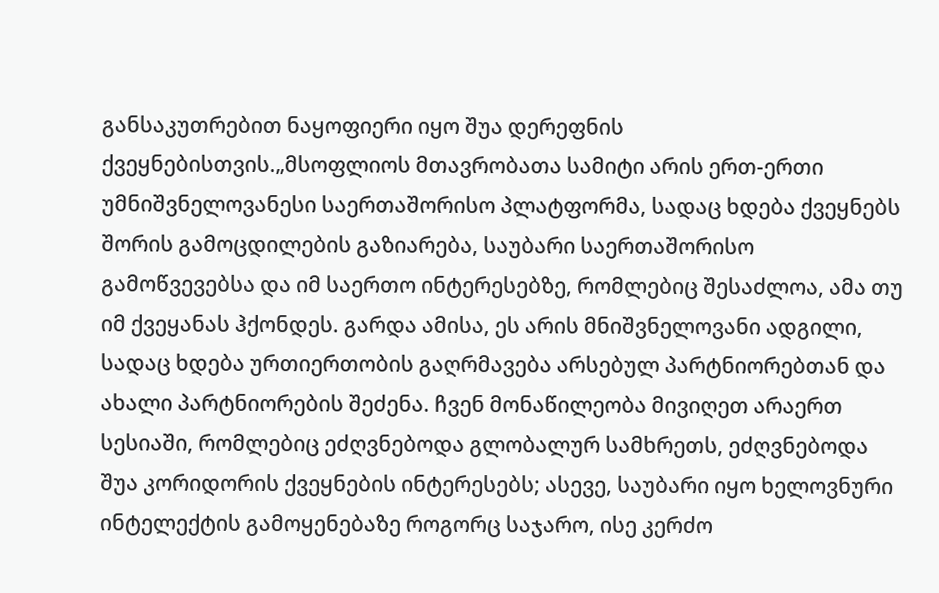განსაკუთრებით ნაყოფიერი იყო შუა დერეფნის ქვეყნებისთვის.„მსოფლიოს მთავრობათა სამიტი არის ერთ-ერთი უმნიშვნელოვანესი საერთაშორისო პლატფორმა, სადაც ხდება ქვეყნებს შორის გამოცდილების გაზიარება, საუბარი საერთაშორისო გამოწვევებსა და იმ საერთო ინტერესებზე, რომლებიც შესაძლოა, ამა თუ იმ ქვეყანას ჰქონდეს. გარდა ამისა, ეს არის მნიშვნელოვანი ადგილი, სადაც ხდება ურთიერთობის გაღრმავება არსებულ პარტნიორებთან და ახალი პარტნიორების შეძენა. ჩვენ მონაწილეობა მივიღეთ არაერთ სესიაში, რომლებიც ეძღვნებოდა გლობალურ სამხრეთს, ეძღვნებოდა შუა კორიდორის ქვეყნების ინტერესებს; ასევე, საუბარი იყო ხელოვნური ინტელექტის გამოყენებაზე როგორც საჯარო, ისე კერძო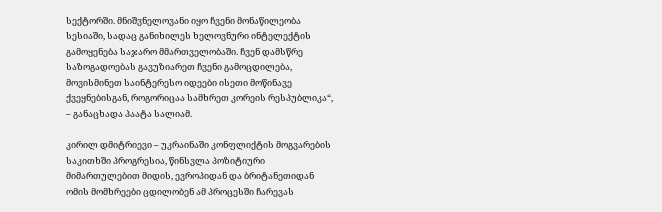სექტორში. მნიშვნელოვანი იყო ჩვენი მონაწილეობა სესიაში, სადაც განიხილეს ხელოვნური ინტელექტის გამოყენება საჯარო მმართველობაში. ჩვენ დამსწრე საზოგადოებას გავუზიარეთ ჩვენი გამოცდილება, მოვისმინეთ საინტერესო იდეები ისეთი მოწინავე ქვეყნებისგან, როგორიცაა სამხრეთ კორეის რესპუბლიკა“, – განაცხადა პაატა სალიამ.

კირილ დმიტრიევი – უკრაინაში კონფლიქტის მოგვარების საკითხში პროგრესია, წინსვლა პოზიტიური მიმართულებით მიდის, ევროპიდან და ბრიტანეთიდან ომის მომხრეები ცდილობენ ამ პროცესში ჩარევას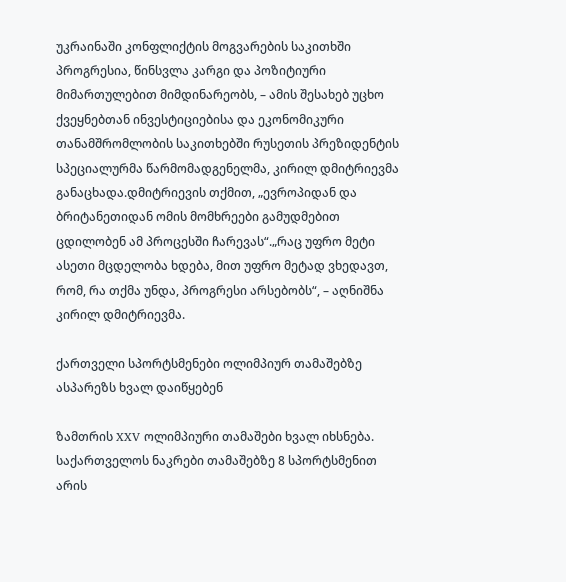უკრაინაში კონფლიქტის მოგვარების საკითხში პროგრესია, წინსვლა კარგი და პოზიტიური მიმართულებით მიმდინარეობს, – ამის შესახებ უცხო ქვეყნებთან ინვესტიციებისა და ეკონომიკური თანამშრომლობის საკითხებში რუსეთის პრეზიდენტის სპეციალურმა წარმომადგენელმა, კირილ დმიტრიევმა განაცხადა.დმიტრიევის თქმით, „ევროპიდან და ბრიტანეთიდან ომის მომხრეები გამუდმებით ცდილობენ ამ პროცესში ჩარევას“.„რაც უფრო მეტი ასეთი მცდელობა ხდება, მით უფრო მეტად ვხედავთ, რომ, რა თქმა უნდა, პროგრესი არსებობს“, – აღნიშნა კირილ დმიტრიევმა.

ქართველი სპორტსმენები ოლიმპიურ თამაშებზე ასპარეზს ხვალ დაიწყებენ

ზამთრის XXV ოლიმპიური თამაშები ხვალ იხსნება. საქართველოს ნაკრები თამაშებზე 8 სპორტსმენით არის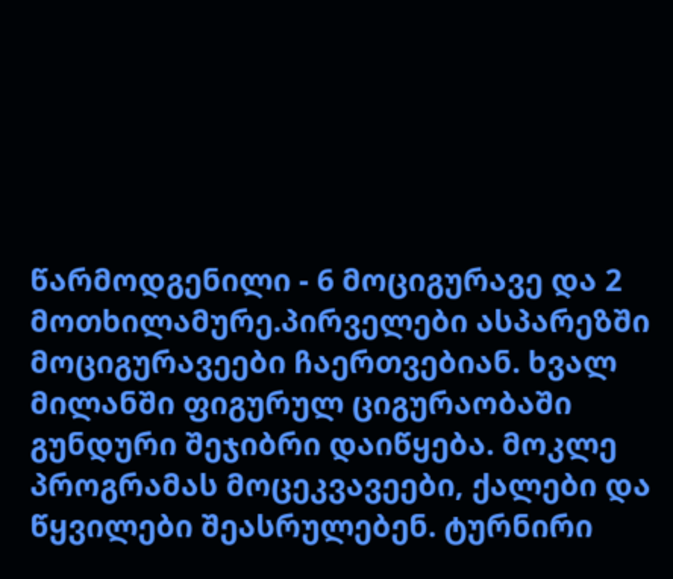წარმოდგენილი - 6 მოციგურავე და 2 მოთხილამურე.პირველები ასპარეზში მოციგურავეები ჩაერთვებიან. ხვალ მილანში ფიგურულ ციგურაობაში გუნდური შეჯიბრი დაიწყება. მოკლე პროგრამას მოცეკვავეები, ქალები და წყვილები შეასრულებენ. ტურნირი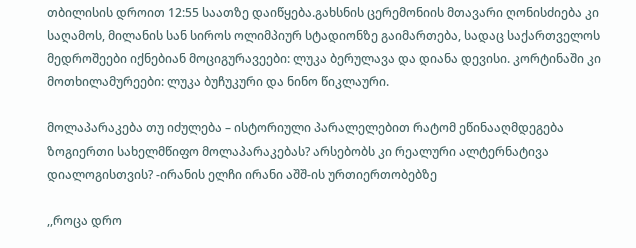თბილისის დროით 12:55 საათზე დაიწყება.გახსნის ცერემონიის მთავარი ღონისძიება კი საღამოს, მილანის სან სიროს ოლიმპიურ სტადიონზე გაიმართება, სადაც საქართველოს მედროშეები იქნებიან მოციგურავეები: ლუკა ბერულავა და დიანა დევისი. კორტინაში კი მოთხილამურეები: ლუკა ბუჩუკური და ნინო წიკლაური.

მოლაპარაკება თუ იძულება – ისტორიული პარალელებით რატომ ეწინააღმდეგება ზოგიერთი სახელმწიფო მოლაპარაკებას? არსებობს კი რეალური ალტერნატივა დიალოგისთვის? -ირანის ელჩი ირანი აშშ-ის ურთიერთობებზე

,,როცა დრო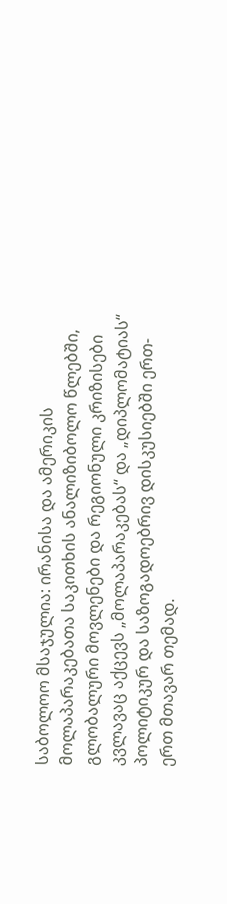საბოლოო მსაჯულია: ირანისა და ამერიკის მოლაპარაკებათა საკითხის ანალიზიბოლო წლებში, გლობალური მოვლენები და რეგიონული კრიზისები კვლავაც აქცევს „მოლაპარაკებას“ და „დიპლომატიას“ პოლიტიკურ და საზოგადოებრივ დისკუსიებში ერთ-ერთ მთავარ თემად.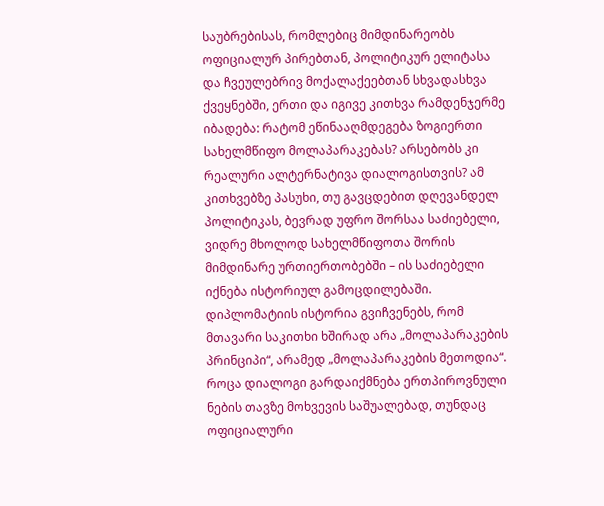საუბრებისას, რომლებიც მიმდინარეობს ოფიციალურ პირებთან, პოლიტიკურ ელიტასა და ჩვეულებრივ მოქალაქეებთან სხვადასხვა ქვეყნებში, ერთი და იგივე კითხვა რამდენჯერმე იბადება: რატომ ეწინააღმდეგება ზოგიერთი სახელმწიფო მოლაპარაკებას? არსებობს კი რეალური ალტერნატივა დიალოგისთვის? ამ კითხვებზე პასუხი, თუ გავცდებით დღევანდელ პოლიტიკას, ბევრად უფრო შორსაა საძიებელი, ვიდრე მხოლოდ სახელმწიფოთა შორის მიმდინარე ურთიერთობებში – ის საძიებელი იქნება ისტორიულ გამოცდილებაში. დიპლომატიის ისტორია გვიჩვენებს, რომ მთავარი საკითხი ხშირად არა „მოლაპარაკების პრინციპი“, არამედ „მოლაპარაკების მეთოდია“. როცა დიალოგი გარდაიქმნება ერთპიროვნული ნების თავზე მოხვევის საშუალებად, თუნდაც ოფიციალური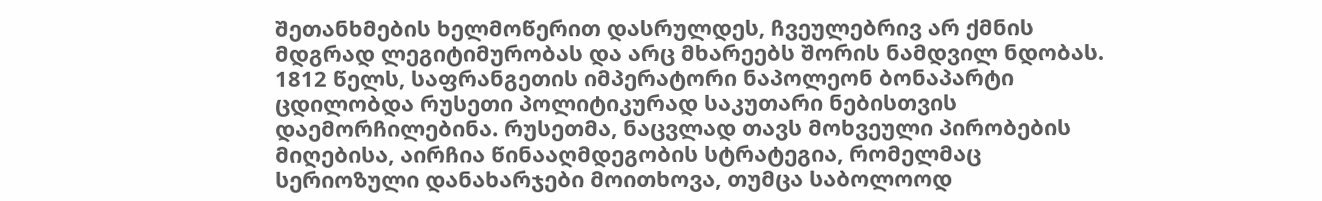შეთანხმების ხელმოწერით დასრულდეს, ჩვეულებრივ არ ქმნის მდგრად ლეგიტიმურობას და არც მხარეებს შორის ნამდვილ ნდობას. 1812 წელს, საფრანგეთის იმპერატორი ნაპოლეონ ბონაპარტი ცდილობდა რუსეთი პოლიტიკურად საკუთარი ნებისთვის დაემორჩილებინა. რუსეთმა, ნაცვლად თავს მოხვეული პირობების მიღებისა, აირჩია წინააღმდეგობის სტრატეგია, რომელმაც სერიოზული დანახარჯები მოითხოვა, თუმცა საბოლოოდ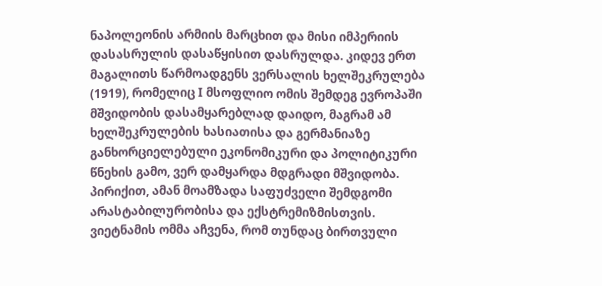ნაპოლეონის არმიის მარცხით და მისი იმპერიის დასასრულის დასაწყისით დასრულდა. კიდევ ერთ მაგალითს წარმოადგენს ვერსალის ხელშეკრულება (1919), რომელიც I მსოფლიო ომის შემდეგ ევროპაში მშვიდობის დასამყარებლად დაიდო, მაგრამ ამ ხელშეკრულების ხასიათისა და გერმანიაზე განხორციელებული ეკონომიკური და პოლიტიკური წნეხის გამო, ვერ დამყარდა მდგრადი მშვიდობა. პირიქით, ამან მოამზადა საფუძველი შემდგომი არასტაბილურობისა და ექსტრემიზმისთვის. ვიეტნამის ომმა აჩვენა, რომ თუნდაც ბირთვული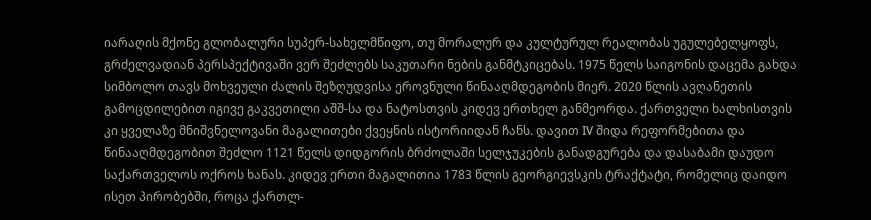იარაღის მქონე გლობალური სუპერ-სახელმწიფო, თუ მორალურ და კულტურულ რეალობას უგულებელყოფს, გრძელვადიან პერსპექტივაში ვერ შეძლებს საკუთარი ნების განმტკიცებას. 1975 წელს საიგონის დაცემა გახდა სიმბოლო თავს მოხვეული ძალის შეზღუდვისა ეროვნული წინააღმდეგობის მიერ. 2020 წლის ავღანეთის გამოცდილებით იგივე გაკვეთილი აშშ-სა და ნატოსთვის კიდევ ერთხელ განმეორდა. ქართველი ხალხისთვის კი ყველაზე მნიშვნელოვანი მაგალითები ქვეყნის ისტორიიდან ჩანს. დავით IV შიდა რეფორმებითა და წინააღმდეგობით შეძლო 1121 წელს დიდგორის ბრძოლაში სელჯუკების განადგურება და დასაბამი დაუდო საქართველოს ოქროს ხანას. კიდევ ერთი მაგალითია 1783 წლის გეორგიევსკის ტრაქტატი, რომელიც დაიდო ისეთ პირობებში, როცა ქართლ-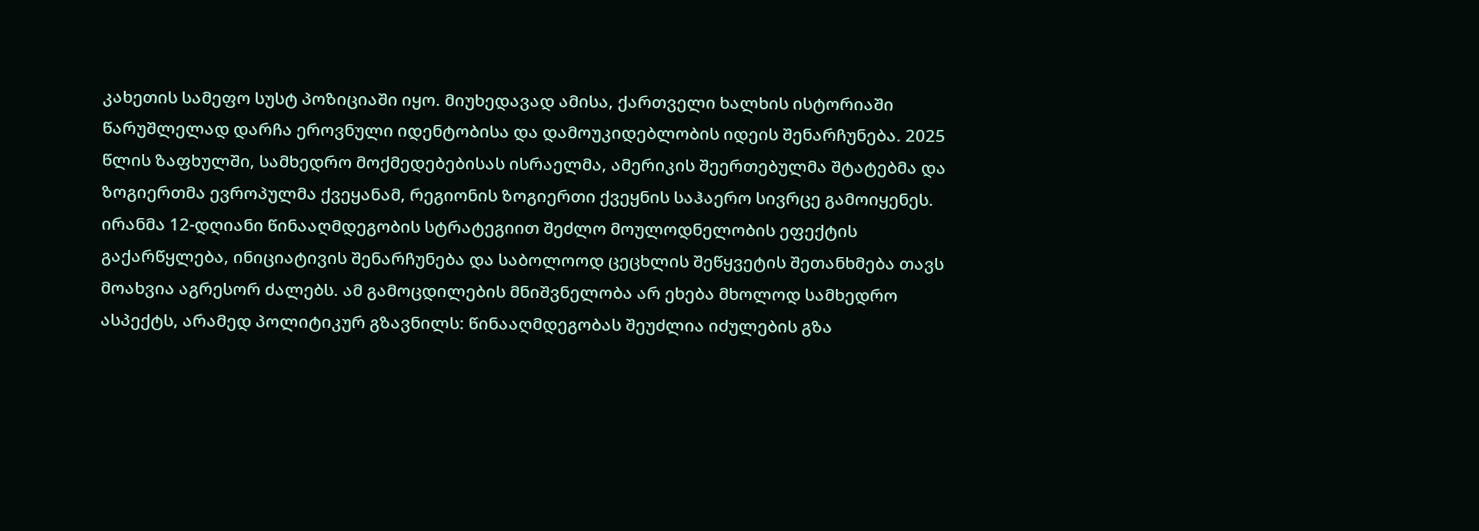კახეთის სამეფო სუსტ პოზიციაში იყო. მიუხედავად ამისა, ქართველი ხალხის ისტორიაში წარუშლელად დარჩა ეროვნული იდენტობისა და დამოუკიდებლობის იდეის შენარჩუნება. 2025 წლის ზაფხულში, სამხედრო მოქმედებებისას ისრაელმა, ამერიკის შეერთებულმა შტატებმა და ზოგიერთმა ევროპულმა ქვეყანამ, რეგიონის ზოგიერთი ქვეყნის საჰაერო სივრცე გამოიყენეს. ირანმა 12-დღიანი წინააღმდეგობის სტრატეგიით შეძლო მოულოდნელობის ეფექტის გაქარწყლება, ინიციატივის შენარჩუნება და საბოლოოდ ცეცხლის შეწყვეტის შეთანხმება თავს მოახვია აგრესორ ძალებს. ამ გამოცდილების მნიშვნელობა არ ეხება მხოლოდ სამხედრო ასპექტს, არამედ პოლიტიკურ გზავნილს: წინააღმდეგობას შეუძლია იძულების გზა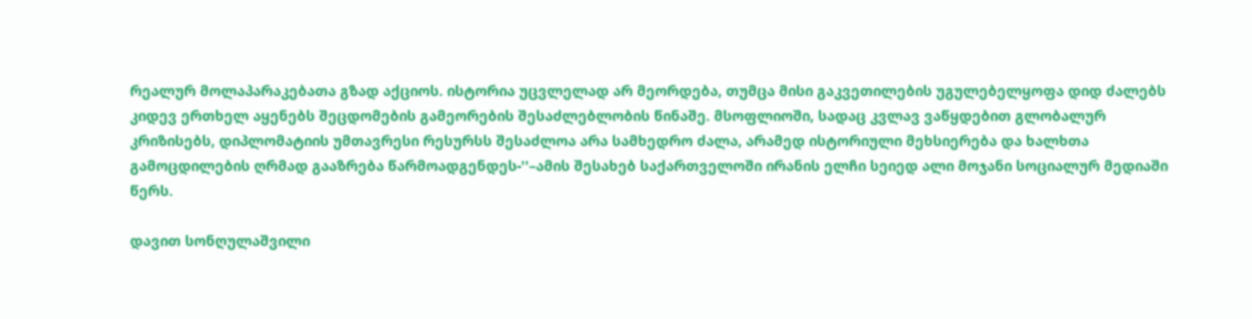რეალურ მოლაპარაკებათა გზად აქციოს. ისტორია უცვლელად არ მეორდება, თუმცა მისი გაკვეთილების უგულებელყოფა დიდ ძალებს კიდევ ერთხელ აყენებს შეცდომების გამეორების შესაძლებლობის წინაშე. მსოფლიოში, სადაც კვლავ ვაწყდებით გლობალურ კრიზისებს, დიპლომატიის უმთავრესი რესურსს შესაძლოა არა სამხედრო ძალა, არამედ ისტორიული მეხსიერება და ხალხთა გამოცდილების ღრმად გააზრება წარმოადგენდეს-''–ამის შესახებ საქართველოში ირანის ელჩი სეიედ ალი მოჯანი სოციალურ მედიაში წერს.

დავით სონღულაშვილი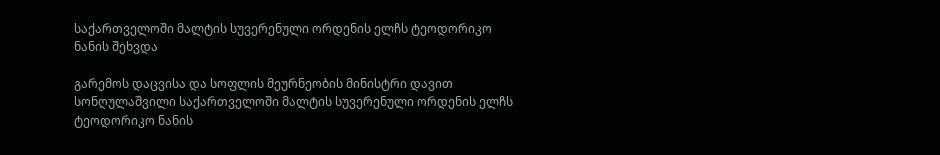საქართველოში მალტის სუვერენული ორდენის ელჩს ტეოდორიკო ნანის შეხვდა

გარემოს დაცვისა და სოფლის მეურნეობის მინისტრი დავით სონღულაშვილი საქართველოში მალტის სუვერენული ორდენის ელჩს ტეოდორიკო ნანის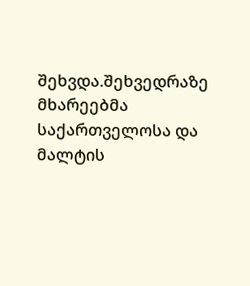შეხვდა.შეხვედრაზე მხარეებმა საქართველოსა და მალტის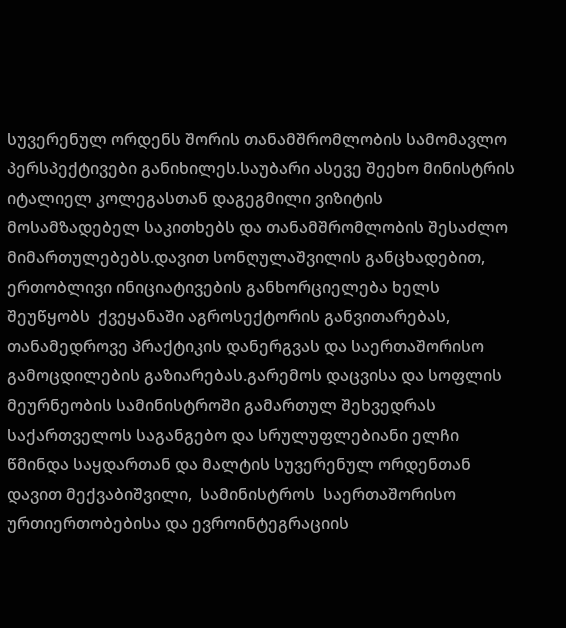სუვერენულ ორდენს შორის თანამშრომლობის სამომავლო პერსპექტივები განიხილეს.საუბარი ასევე შეეხო მინისტრის იტალიელ კოლეგასთან დაგეგმილი ვიზიტის მოსამზადებელ საკითხებს და თანამშრომლობის შესაძლო მიმართულებებს.დავით სონღულაშვილის განცხადებით, ერთობლივი ინიციატივების განხორციელება ხელს შეუწყობს  ქვეყანაში აგროსექტორის განვითარებას, თანამედროვე პრაქტიკის დანერგვას და საერთაშორისო გამოცდილების გაზიარებას.გარემოს დაცვისა და სოფლის მეურნეობის სამინისტროში გამართულ შეხვედრას საქართველოს საგანგებო და სრულუფლებიანი ელჩი წმინდა საყდართან და მალტის სუვერენულ ორდენთან დავით მექვაბიშვილი,  სამინისტროს  საერთაშორისო ურთიერთობებისა და ევროინტეგრაციის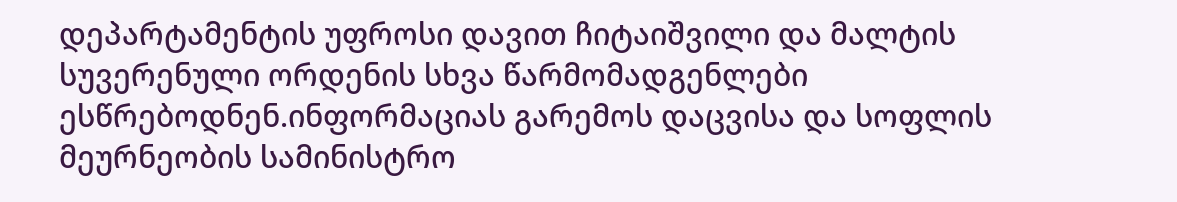დეპარტამენტის უფროსი დავით ჩიტაიშვილი და მალტის სუვერენული ორდენის სხვა წარმომადგენლები ესწრებოდნენ.ინფორმაციას გარემოს დაცვისა და სოფლის მეურნეობის სამინისტრო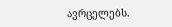ავრცელებს.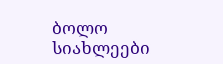ბოლო სიახლეები